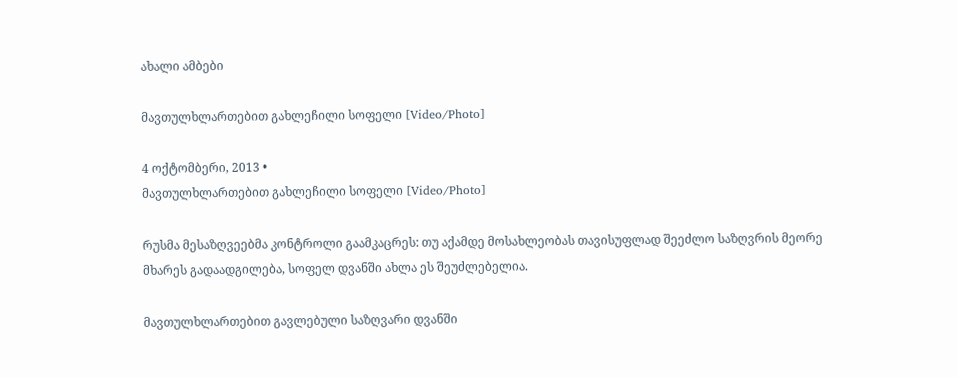ახალი ამბები

მავთულხლართებით გახლეჩილი სოფელი [Video/Photo]

4 ოქტომბერი, 2013 •
მავთულხლართებით გახლეჩილი სოფელი [Video/Photo]

რუსმა მესაზღვეებმა კონტროლი გაამკაცრეს: თუ აქამდე მოსახლეობას თავისუფლად შეეძლო საზღვრის მეორე მხარეს გადაადგილება, სოფელ დვანში ახლა ეს შეუძლებელია.

მავთულხლართებით გავლებული საზღვარი დვანში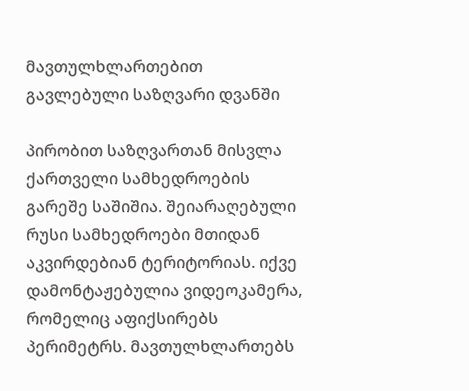მავთულხლართებით გავლებული საზღვარი დვანში

პირობით საზღვართან მისვლა ქართველი სამხედროების გარეშე საშიშია. შეიარაღებული რუსი სამხედროები მთიდან აკვირდებიან ტერიტორიას. იქვე დამონტაჟებულია ვიდეოკამერა, რომელიც აფიქსირებს პერიმეტრს. მავთულხლართებს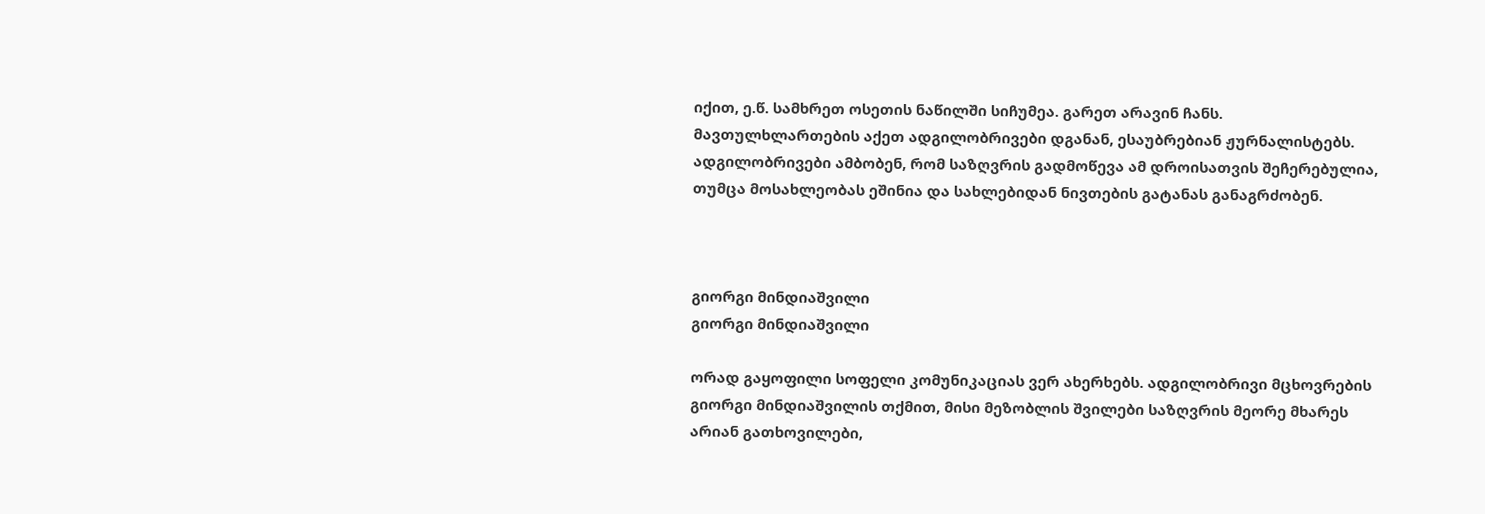იქით, ე.წ. სამხრეთ ოსეთის ნაწილში სიჩუმეა. გარეთ არავინ ჩანს. მავთულხლართების აქეთ ადგილობრივები დგანან, ესაუბრებიან ჟურნალისტებს. ადგილობრივები ამბობენ, რომ საზღვრის გადმოწევა ამ დროისათვის შეჩერებულია, თუმცა მოსახლეობას ეშინია და სახლებიდან ნივთების გატანას განაგრძობენ.



გიორგი მინდიაშვილი
გიორგი მინდიაშვილი

ორად გაყოფილი სოფელი კომუნიკაციას ვერ ახერხებს. ადგილობრივი მცხოვრების გიორგი მინდიაშვილის თქმით, მისი მეზობლის შვილები საზღვრის მეორე მხარეს არიან გათხოვილები,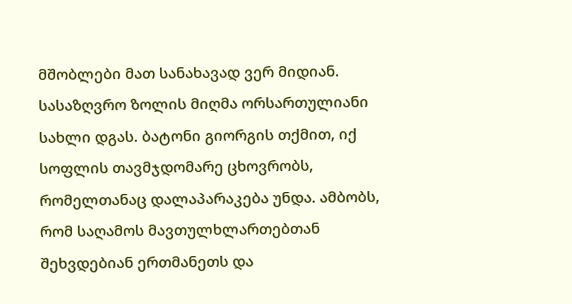მშობლები მათ სანახავად ვერ მიდიან. სასაზღვრო ზოლის მიღმა ორსართულიანი სახლი დგას. ბატონი გიორგის თქმით, იქ სოფლის თავმჯდომარე ცხოვრობს, რომელთანაც დალაპარაკება უნდა. ამბობს, რომ საღამოს მავთულხლართებთან შეხვდებიან ერთმანეთს და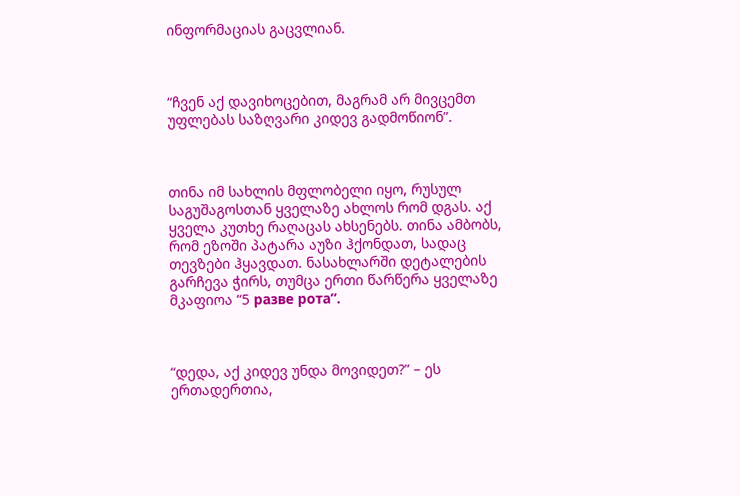ინფორმაციას გაცვლიან.



“ჩვენ აქ დავიხოცებით, მაგრამ არ მივცემთ უფლებას საზღვარი კიდევ გადმოწიონ”.



თინა იმ სახლის მფლობელი იყო, რუსულ საგუშაგოსთან ყველაზე ახლოს რომ დგას. აქ ყველა კუთხე რაღაცას ახსენებს. თინა ამბობს, რომ ეზოში პატარა აუზი ჰქონდათ, სადაც თევზები ჰყავდათ. ნასახლარში დეტალების გარჩევა ჭირს, თუმცა ერთი წარწერა ყველაზე მკაფიოა “5 разве рота”.



“დედა, აქ კიდევ უნდა მოვიდეთ?” – ეს ერთადერთია,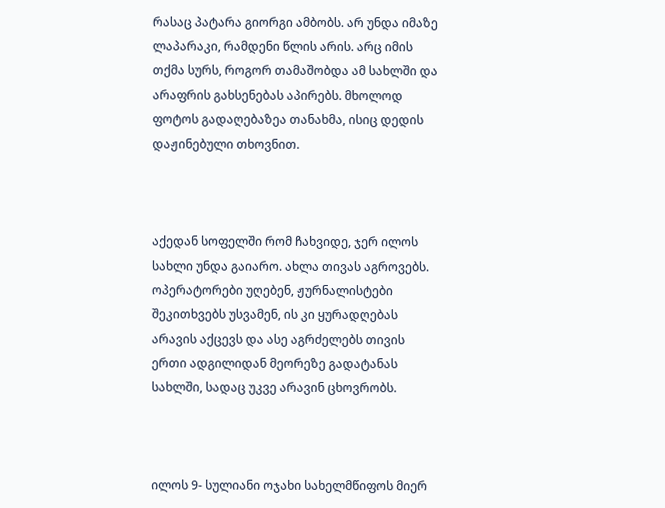რასაც პატარა გიორგი ამბობს. არ უნდა იმაზე ლაპარაკი, რამდენი წლის არის. არც იმის თქმა სურს, როგორ თამაშობდა ამ სახლში და არაფრის გახსენებას აპირებს. მხოლოდ ფოტოს გადაღებაზეა თანახმა, ისიც დედის დაჟინებული თხოვნით.



აქედან სოფელში რომ ჩახვიდე, ჯერ ილოს სახლი უნდა გაიარო. ახლა თივას აგროვებს. ოპერატორები უღებენ, ჟურნალისტები შეკითხვებს უსვამენ, ის კი ყურადღებას არავის აქცევს და ასე აგრძელებს თივის ერთი ადგილიდან მეორეზე გადატანას სახლში, სადაც უკვე არავინ ცხოვრობს.



ილოს 9- სულიანი ოჯახი სახელმწიფოს მიერ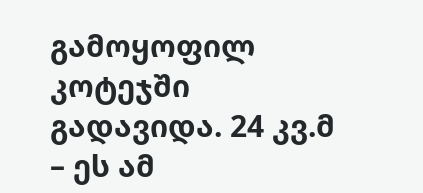გამოყოფილ კოტეჯში გადავიდა. 24 კვ.მ – ეს ამ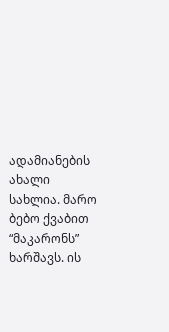ადამიანების ახალი სახლია. მარო ბებო ქვაბით “მაკარონს” ხარშავს. ის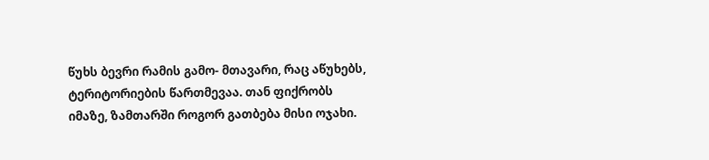წუხს ბევრი რამის გამო- მთავარი, რაც აწუხებს, ტერიტორიების წართმევაა. თან ფიქრობს იმაზე, ზამთარში როგორ გათბება მისი ოჯახი.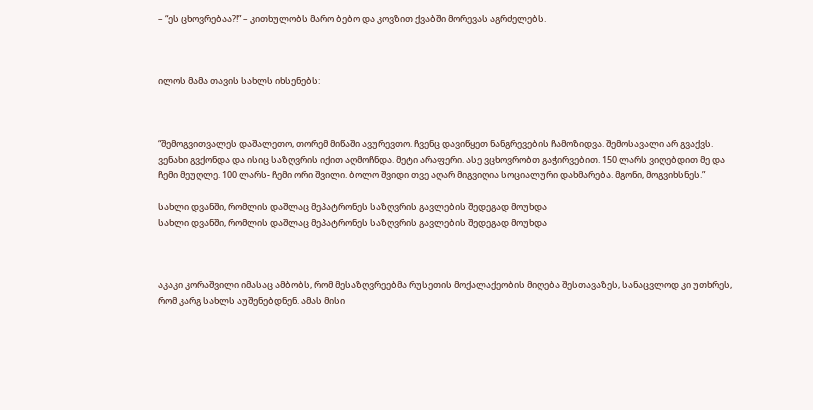– “ეს ცხოვრებაა?!” – კითხულობს მარო ბებო და კოვზით ქვაბში მორევას აგრძელებს.



ილოს მამა თავის სახლს იხსენებს:



“შემოგვითვალეს დაშალეთო, თორემ მიწაში ავურევთო. ჩვენც დავიწყეთ ნანგრევების ჩამოზიდვა. შემოსავალი არ გვაქვს. ვენახი გვქონდა და ისიც საზღვრის იქით აღმოჩნდა. მეტი არაფერი. ასე ვცხოვრობთ გაჭირვებით. 150 ლარს ვიღებდით მე და ჩემი მეუღლე. 100 ლარს- ჩემი ორი შვილი. ბოლო შვიდი თვე აღარ მიგვიღია სოციალური დახმარება. მგონი, მოგვიხსნეს.”

სახლი დვანში, რომლის დაშლაც მეპატრონეს საზღვრის გავლების შედეგად მოუხდა
სახლი დვანში, რომლის დაშლაც მეპატრონეს საზღვრის გავლების შედეგად მოუხდა



აკაკი კორაშვილი იმასაც ამბობს, რომ მესაზღვრეებმა რუსეთის მოქალაქეობის მიღება შესთავაზეს, სანაცვლოდ კი უთხრეს, რომ კარგ სახლს აუშენებდნენ. ამას მისი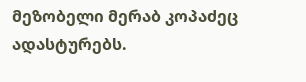მეზობელი მერაბ კოპაძეც ადასტურებს.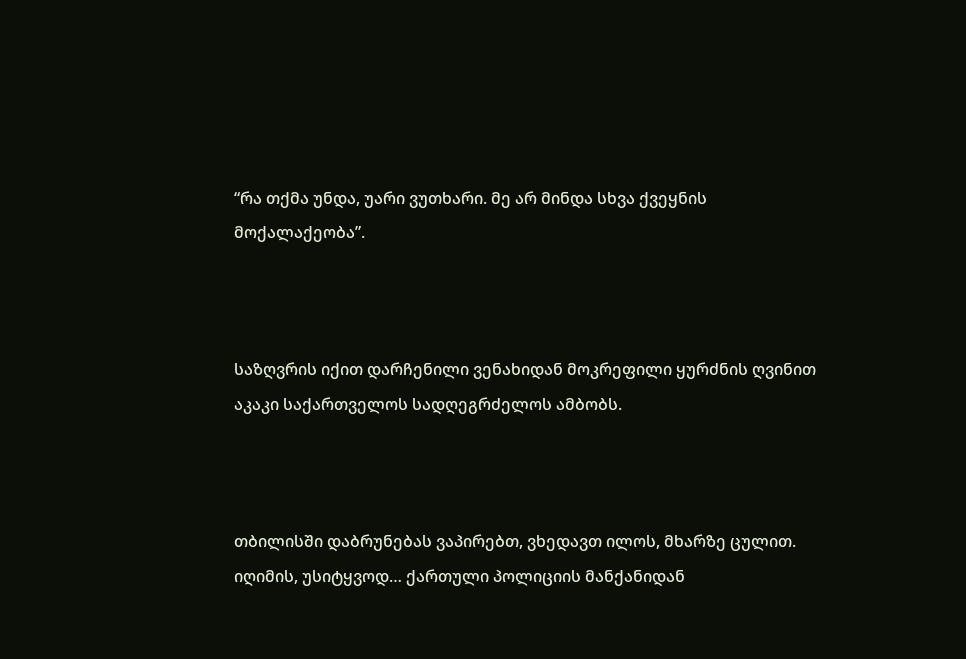“რა თქმა უნდა, უარი ვუთხარი. მე არ მინდა სხვა ქვეყნის მოქალაქეობა”.



საზღვრის იქით დარჩენილი ვენახიდან მოკრეფილი ყურძნის ღვინით აკაკი საქართველოს სადღეგრძელოს ამბობს.



თბილისში დაბრუნებას ვაპირებთ, ვხედავთ ილოს, მხარზე ცულით. იღიმის, უსიტყვოდ… ქართული პოლიციის მანქანიდან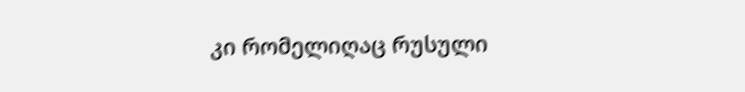კი რომელიღაც რუსული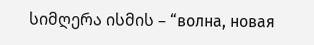სიმღერა ისმის – “волна, новая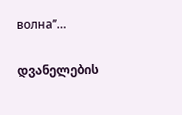волна’’…

დვანელების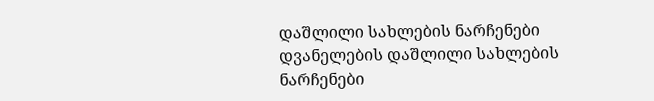დაშლილი სახლების ნარჩენები
დვანელების დაშლილი სახლების ნარჩენები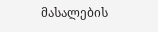მასალების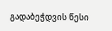გადაბეჭდვის წესი